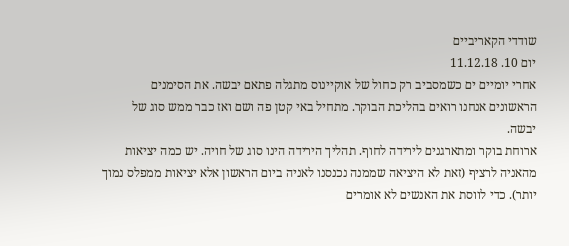שודדי הקאריביים
יום 10. 11.12.18
אחרי יומיים ים כשמסביב רק כחול של אוקיינוס מתגלה פתאם יבשה. את הסימנים הראשונים אנחנו רואים בהליכת הבוקר. מתחיל באי קטן פה ושם ואז כבר ממש סוג של יבשה.
ארוחת בוקר ומתארגנים לירידה לחוף. תהליך הירידה הינו סוג של חויה. יש כמה יציאות מהאניה לרציף (זאת לא היציאה שממנה נכנסנו לאניה ביום הראשון אלא יציאות ממפלס נמוך יותר). כדי לווסת את האנשים לא אומרים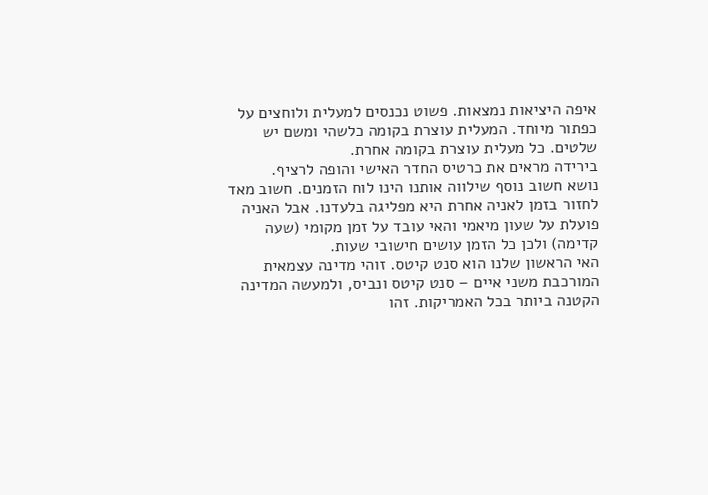איפה היציאות נמצאות. פשוט נכנסים למעלית ולוחצים על כפתור מיוחד. המעלית עוצרת בקומה כלשהי ומשם יש שלטים. כל מעלית עוצרת בקומה אחרת.
בירידה מראים את כרטיס החדר האישי והופה לרציף.
נושא חשוב נוסף שילווה אותנו הינו לוח הזמנים. חשוב מאד לחזור בזמן לאניה אחרת היא מפליגה בלעדנו. אבל האניה פועלת על שעון מיאמי והאי עובד על זמן מקומי (שעה קדימה) ולכן כל הזמן עושים חישובי שעות.
האי הראשון שלנו הוא סנט קיטס. זוהי מדינה עצמאית המורכבת משני איים – סנט קיטס ונביס, ולמעשה המדינה הקטנה ביותר בכל האמריקות. זהו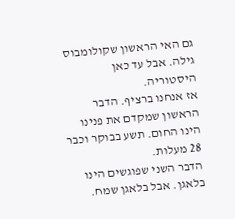גם האי הראשון שקולומבוס גילה. אבל עד כאן היסטוריה.
אז אנחנו ברציף. הדבר הראשון שמקדם את פנינו הינו החום. תשע בבוקר וכבר 28 מעלות.
הדבר השני שפוגשים הינו בלאגן. אבל בלאגן שמח.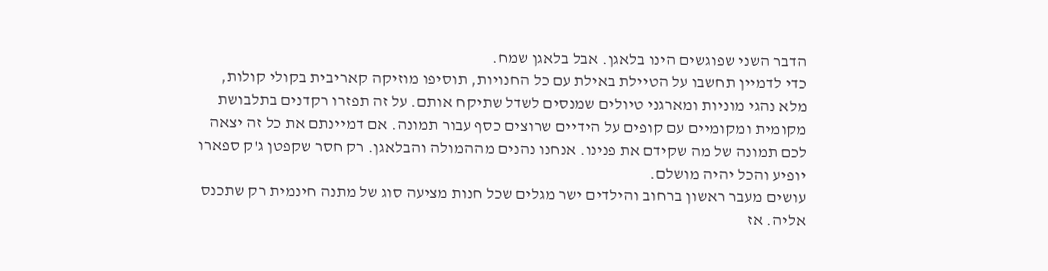הדבר השני שפוגשים הינו בלאגן. אבל בלאגן שמח.
כדי לדמיין תחשבו על הטיילת באילת עם כל החנויות, תוסיפו מוזיקה קאריבית בקולי קולות, מלא נהגי מוניות ומארגני טיולים שמנסים לשדל שתיקח אותם. על זה תפזרו רקדנים בתלבושת מקומית ומקומיים עם קופים על הידיים שרוצים כסף עבור תמונה. אם דמיינתם את כל זה יצאה לכם תמונה של מה שקידם את פנינו. אנחנו נהנים מההמולה והבלאגן. רק חסר שקפטן ג'ק ספארו יופיע והכל יהיה מושלם.
עושים מעבר ראשון ברחוב והילדים ישר מגלים שכל חנות מציעה סוג של מתנה חינמית רק שתכנס אליה. אז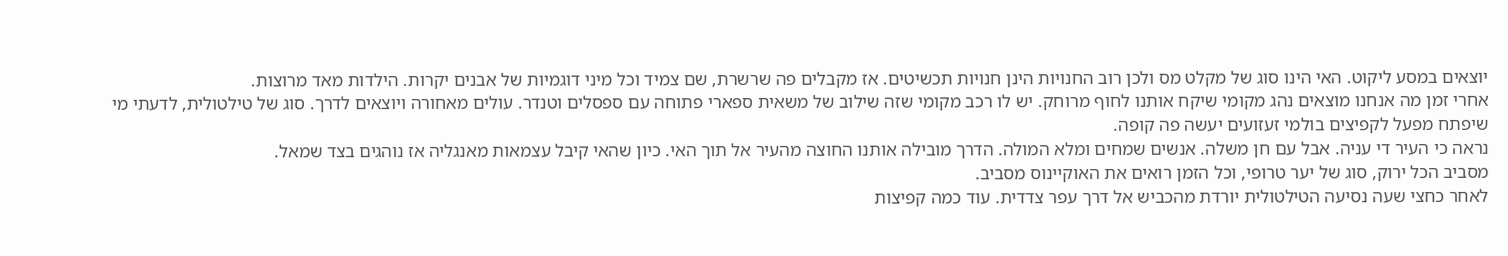יוצאים במסע ליקוט. האי הינו סוג של מקלט מס ולכן רוב החנויות הינן חנויות תכשיטים. אז מקבלים פה שרשרת, שם צמיד וכל מיני דוגמיות של אבנים יקרות. הילדות מאד מרוצות.
אחרי זמן מה אנחנו מוצאים נהג מקומי שיקח אותנו לחוף מרוחק. יש לו רכב מקומי שזה שילוב של משאית ספארי פתוחה עם ספסלים וטנדר. עולים מאחורה ויוצאים לדרך. סוג של טילטולית, לדעתי מי שיפתח מפעל לקפיצים בולמי זעזועים יעשה פה קופה.
נראה כי העיר די עניה. אבל עם חן משלה. אנשים שמחים ומלא המולה. הדרך מובילה אותנו החוצה מהעיר אל תוך האי. כיון שהאי קיבל עצמאות מאנגליה אז נוהגים בצד שמאל.
מסביב הכל ירוק, סוג של יער טרופי, וכל הזמן רואים את האוקיינוס מסביב.
לאחר כחצי שעה נסיעה הטילטולית יורדת מהכביש אל דרך עפר צדדית. עוד כמה קפיצות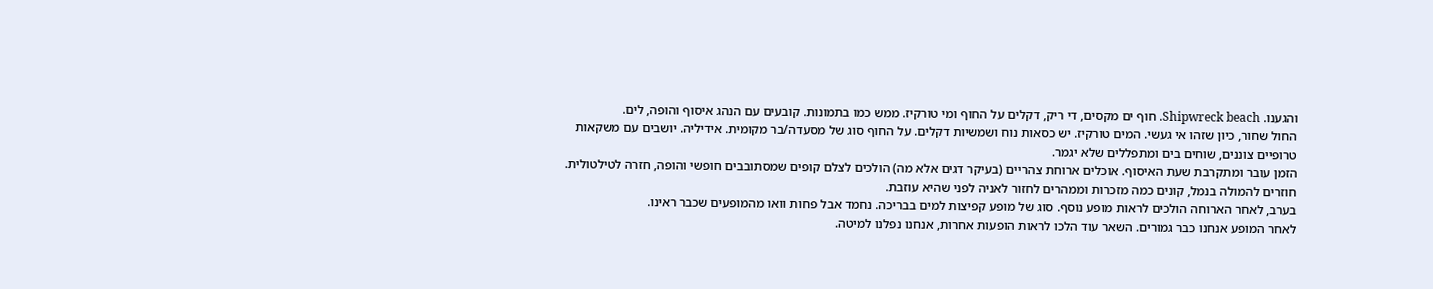והגענו. Shipwreck beach. חוף ים מקסים, די ריק, דקלים על החוף ומי טורקיז. ממש כמו בתמונות. קובעים עם הנהג איסוף והופה, לים.
החול שחור, כיון שזהו אי געשי. המים טורקיז. יש כסאות נוח ושמשיות דקלים. על החוף סוג של מסעדה/בר מקומית. אידיליה. יושבים עם משקאות טרופיים צוננים, שוחים בים ומתפללים שלא יגמר.
הזמן עובר ומתקרבת שעת האיסוף. אוכלים ארוחת צהריים (בעיקר דגים אלא מה) הולכים לצלם קופים שמסתובבים חופשי והופה, חזרה לטילטולית. חוזרים להמולה בנמל, קונים כמה מזכרות וממהרים לחזור לאניה לפני שהיא עוזבת.
בערב, לאחר הארוחה הולכים לראות מופע נוסף. סוג של מופע קפיצות למים בבריכה. נחמד אבל פחות וואו מהמופעים שכבר ראינו.
לאחר המופע אנחנו כבר גמורים. השאר עוד הלכו לראות הופעות אחרות, אנחנו נפלנו למיטה.